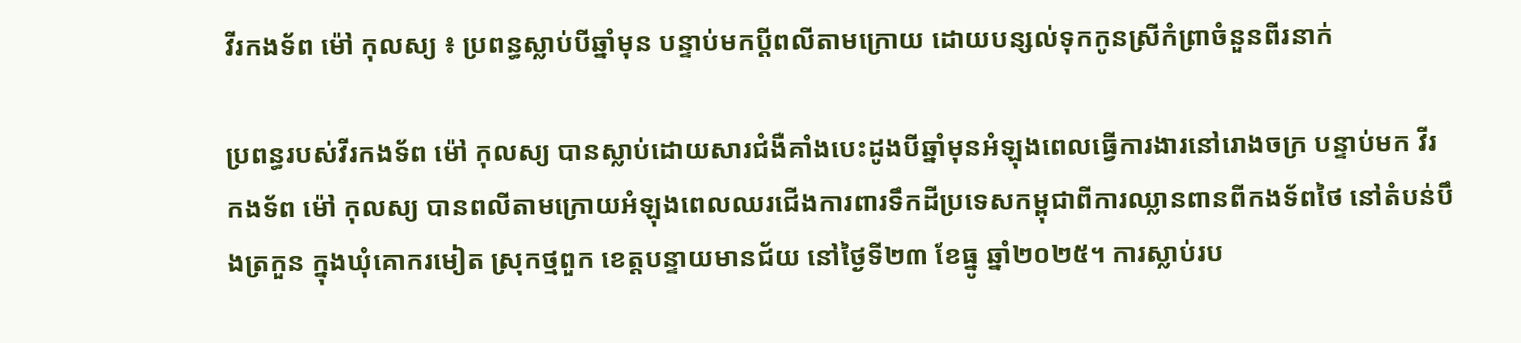វីរកងទ័ព ម៉ៅ កុលស្យ ៖ ប្រពន្ធស្លាប់បីឆ្នាំមុន បន្ទាប់មកប្តីពលីតាមក្រោយ ដោយបន្សល់ទុកកូនស្រីកំព្រាចំនួនពីរនាក់

ប្រពន្ធរបស់វីរកងទ័ព ម៉ៅ កុលស្យ បានស្លាប់ដោយសារជំងឺគាំងបេះដូងបីឆ្នាំមុនអំឡុងពេលធ្វើការងារនៅរោងចក្រ បន្ទាប់មក វីរកងទ័ព ម៉ៅ កុលស្យ បានពលីតាមក្រោយអំឡុងពេលឈរជើងការពារទឹកដីប្រទេសកម្ពុជាពីការឈ្លានពានពីកងទ័ពថៃ នៅតំបន់បឹងត្រកួន ក្នុងឃុំគោករមៀត ស្រុកថ្មពួក ខេត្តបន្ទាយមានជ័យ នៅថ្ងៃទី២៣ ខែធ្នូ ឆ្នាំ២០២៥។ ការស្លាប់រប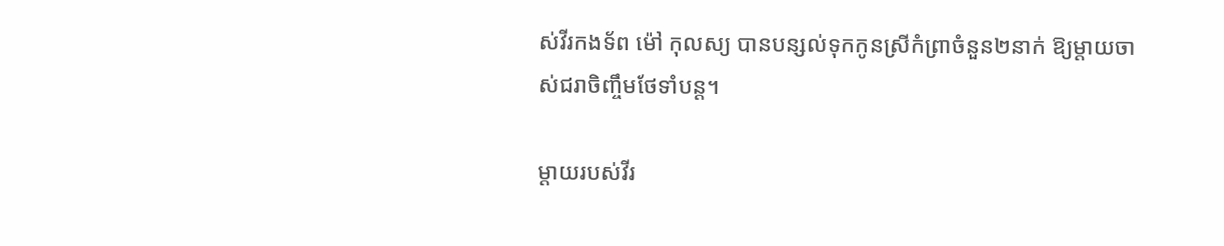ស់វីរកងទ័ព ម៉ៅ កុលស្យ បានបន្សល់ទុកកូនស្រីកំព្រាចំនួន២នាក់ ឱ្យម្តាយចាស់ជរាចិញ្ចឹមថែទាំបន្ត។

ម្តាយរបស់វីរ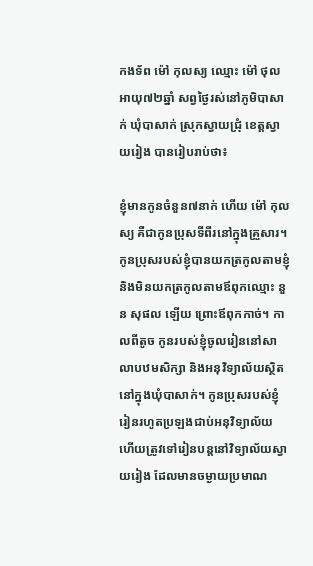កងទ័ព ម៉ៅ កុលស្យ ឈ្មោះ ម៉ៅ ថុល អាយុ៧២ឆ្នាំ សព្វថ្ងៃរស់នៅភូមិបាសាក់ ឃុំបាសាក់ ស្រុកស្វាយជ្រុំ ខេត្តស្វាយរៀង បានរៀបរាប់ថា៖

ខ្ញុំមានកូនចំនួន៧នាក់ ហើយ ម៉ៅ កុលស្យ គឺជាកូនប្រុសទីពីរនៅក្នុងគ្រួសារ។ កូនប្រុសរបស់ខ្ញុំបានយកត្រកូលតាមខ្ញុំ និងមិនយកត្រកូលតាមឪពុកឈ្មោះ នួន សុផល ឡើយ ព្រោះឪពុកកាច់។ កាលពីតូច កូនរបស់ខ្ញុំចូលរៀននៅសាលាបឋមសិក្សា និងអនុវិទ្យាល័យស្ថិតនៅក្នុងឃុំបាសាក់។ កូនប្រុសរបស់ខ្ញុំរៀនរហូតប្រឡងជាប់អនុវិទ្យាល័យ ហើយត្រូវទៅរៀនបន្តនៅវិទ្យាល័យស្វាយរៀង ដែលមានចម្ងាយប្រមាណ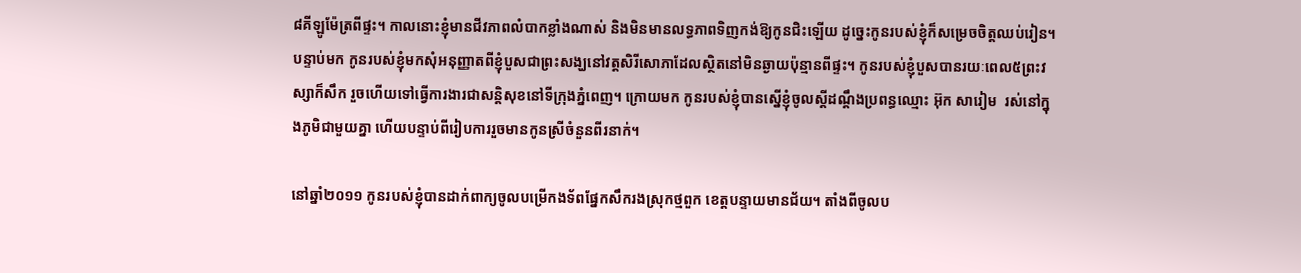៨គីឡូម៉ែត្រពីផ្ទះ។ កាលនោះខ្ញុំមានជីវភាពលំបាកខ្លាំងណាស់ និងមិនមានលទ្ធភាពទិញកង់ឱ្យកូនជិះឡើយ ដូច្នេះកូនរបស់ខ្ញុំក៏សម្រេចចិត្តឈប់រៀន។ បន្ទាប់មក កូនរបស់ខ្ញុំមកសុំអនុញ្ញាតពីខ្ញុំបួសជាព្រះសង្ឃនៅវត្តសិរីសោភាដែលស្ថិតនៅមិនឆ្ងាយប៉ុន្មានពីផ្ទះ។ កូនរបស់ខ្ញុំបួសបានរយៈពេល៥ព្រះវស្សាក៏សឹក រួចហើយទៅធ្វើការងារជាសន្តិសុខនៅទីក្រុងភ្នំពេញ។ ក្រោយមក កូនរបស់ខ្ញុំបានស្នើខ្ញុំចូលស្តីដណ្តឹងប្រពន្ធឈ្មោះ អ៊ុក សារៀម  រស់នៅក្នុងភូមិជាមួយគ្នា ហើយបន្ទាប់ពីរៀបការរួចមានកូនស្រីចំនួនពីរនាក់។

នៅឆ្នាំ២០១១ កូនរបស់ខ្ញុំបានដាក់ពាក្យចូលបម្រើកងទ័ពផ្នែកសឹករងស្រុកថ្មពួក ខេត្តបន្ទាយមានជ័យ។ តាំងពីចូលប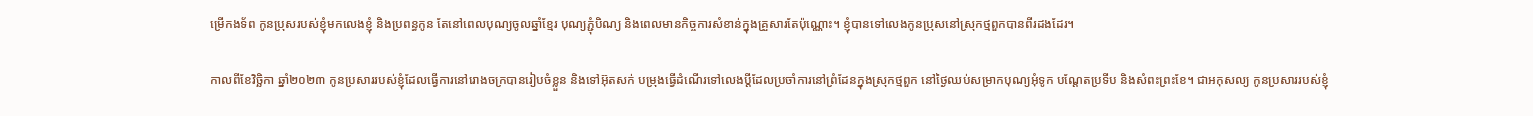ម្រើកងទ័ព កូនប្រុសរបស់ខ្ញុំមកលេងខ្ញុំ និងប្រពន្ធកូន តែនៅពេលបុណ្យចូលឆ្នាំខ្មែរ បុណ្យភ្ជុំបិណ្យ និងពេលមានកិច្ចការសំខាន់ក្នុងគ្រួសារតែប៉ុណ្ណោះ។ ខ្ញុំបានទៅលេងកូនប្រុសនៅស្រុកថ្មពួកបានពីរដងដែរ។

កាលពីខែវិច្ឆិកា ឆ្នាំ២០២៣ កូនប្រសាររបស់ខ្ញុំដែលធ្វើការនៅរោងចក្របានរៀបចំខ្លួន និងទៅអ៊ុតសក់ បម្រុងធ្វើដំណើរទៅលេងប្តីដែលប្រចាំការនៅព្រំដែនក្នុងស្រុកថ្មពួក នៅថ្ងៃឈប់សម្រាកបុណ្យអុំទូក បណ្តែតប្រទីប និងសំពះព្រះខែ។ ជាអកុសល្យ កូនប្រសាររបស់ខ្ញុំ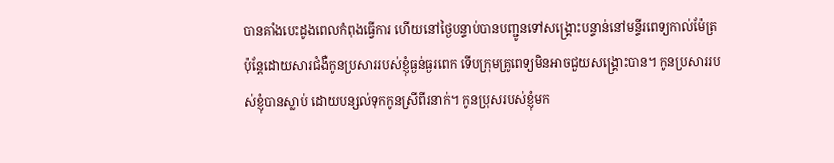បានគាំងបេះដូងពេលកំពុងធ្វើការ ហើយនៅថ្ងៃបន្ទាប់បានបញ្ជូនទៅសង្រ្គោះបន្ទាន់នៅមន្ទីរពេទ្យកាល់ម៉ែត្រ ប៉ុន្តែដោយសារជំងឺកូនប្រសាររបស់ខ្ញុំធ្ងន់ធ្ងរពេក ទើបក្រុមគ្រូពេទ្យមិនអាចជួយសង្រ្គោះបាន។ កូនប្រសាររបស់ខ្ញុំបានស្លាប់ ដោយបន្សល់ទុកកូនស្រីពីរនាក់។ កូនប្រុសរបស់ខ្ញុំមក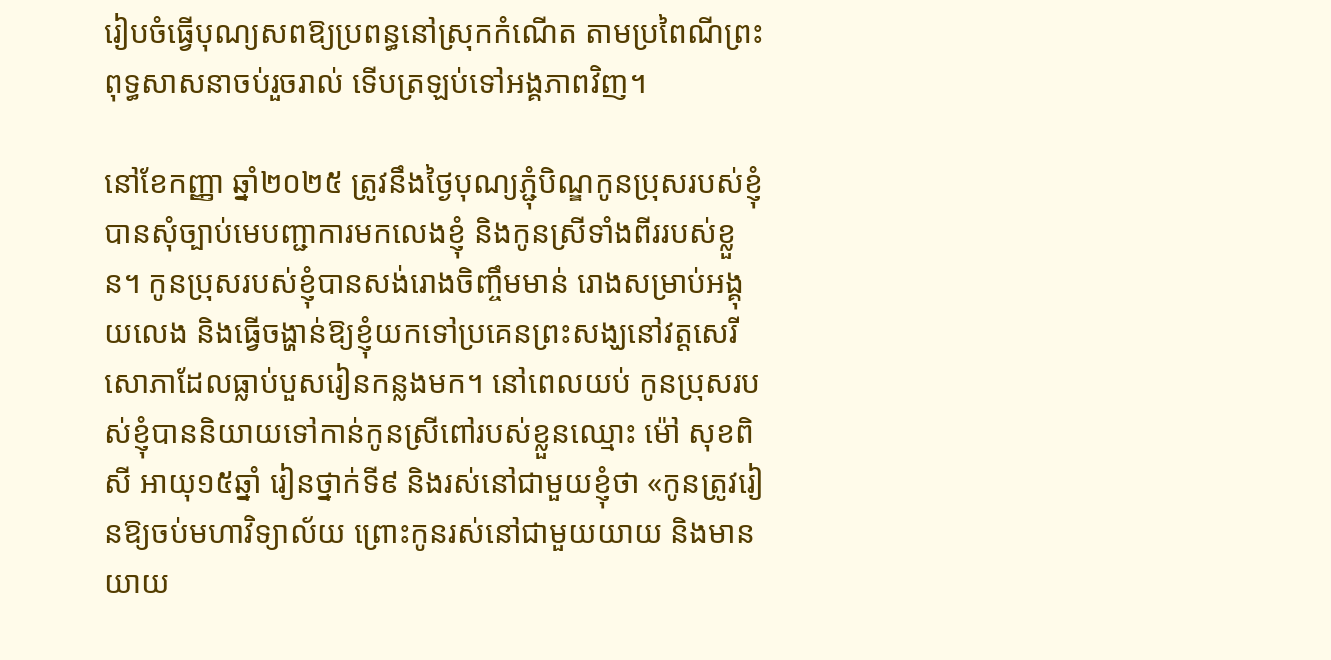រៀបចំធ្វើបុណ្យសពឱ្យប្រពន្ធនៅស្រុកកំណើត តាមប្រពៃណីព្រះពុទ្ធសាសនាចប់រួចរាល់ ទើបត្រឡប់ទៅអង្គភាពវិញ។

នៅខែកញ្ញា ឆ្នាំ២០២៥ ត្រូវនឹងថ្ងៃបុណ្យភ្ជុំបិណ្ឌកូនប្រុសរបស់ខ្ញុំបានសុំច្បាប់មេបញ្ជាការមកលេងខ្ញុំ និងកូនស្រីទាំងពីររបស់ខ្លួន។ កូនប្រុសរបស់ខ្ញុំបានសង់រោងចិញ្ចឹមមាន់ រោងសម្រាប់អង្គុយលេង និងធ្វើចង្ហាន់ឱ្យខ្ញុំយកទៅប្រគេនព្រះសង្ឃនៅវត្តសេរីសោភាដែលធ្លាប់បួសរៀនកន្លងមក។ នៅពេលយប់ កូនប្រុសរបស់ខ្ញុំបាននិយាយទៅកាន់កូនស្រីពៅរបស់ខ្លួនឈ្មោះ ម៉ៅ សុខពិសី អាយុ១៥ឆ្នាំ រៀនថ្នាក់ទី៩ និងរស់នៅជាមួយខ្ញុំថា «កូនត្រូវរៀនឱ្យចប់មហាវិទ្យាល័យ ព្រោះកូនរស់នៅជាមួយយាយ និងមានយាយ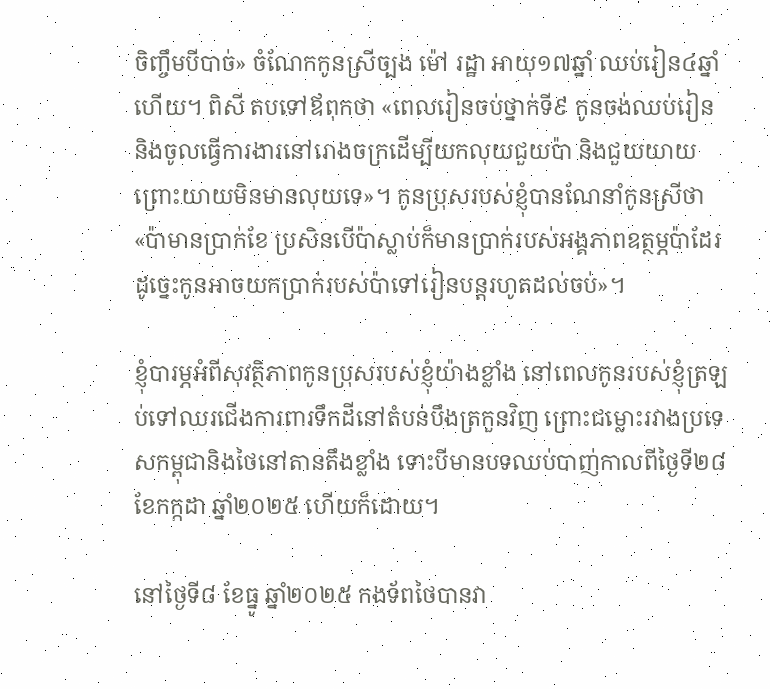ចិញ្ចឹមបីបាច់» ចំណែកកូនស្រីច្បង ម៉ៅ រដ្ឋា អាយុ១៧ឆ្នាំ ឈប់រៀន៤ឆ្នាំហើយ។ ពិសី តបទៅឪពុកថា «ពេលរៀនចប់ថ្នាក់ទី៩ កូនចង់ឈប់រៀន និងចូលធ្វើការងារនៅរោងចក្រដើម្បីយកលុយជួយប៉ា និងជួយយាយព្រោះយាយមិនមានលុយទេ»។ កូនប្រុសរបស់ខ្ញុំបានណែនាំកូនស្រីថា «ប៉ាមានប្រាក់ខែ ប្រសិនបើប៉ាស្លាប់ក៏មានប្រាក់របស់អង្គភាពឧត្ថម្ភប៉ាដែរ ដូច្នេះកូនអាចយកប្រាក់របស់ប៉ាទៅរៀនបន្តរហូតដល់ចប់»។

ខ្ញុំបារម្ភអំពីសុវត្ថិភាពកូនប្រុសរបស់ខ្ញុំយ៉ាងខ្លាំង នៅពេលកូនរបស់ខ្ញុំត្រឡប់ទៅឈរជើងការពារទឹកដីនៅតំបន់បឹងត្រកួនវិញ ព្រោះជម្លោះរវាងប្រទេសកម្ពុជានិងថៃនៅតានតឹងខ្លាំង ទោះបីមានបទឈប់បាញ់កាលពីថ្ងៃទី២៨ ខែកក្កដា ឆ្នាំ២០២៥ ហើយក៏ដោយ។

នៅថ្ងៃទី៨ ខែធ្នូ ឆ្នាំ២០២៥ កងទ័ពថៃបានវា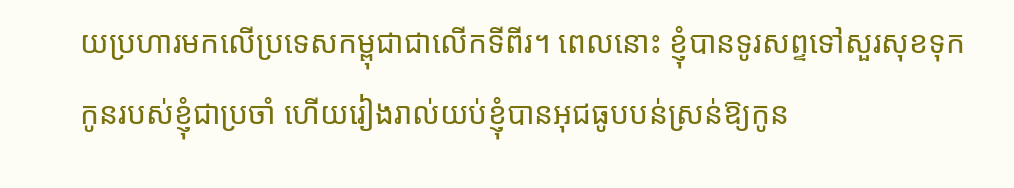យប្រហារមកលើប្រទេសកម្ពុជាជាលើកទីពីរ។ ពេលនោះ ខ្ញុំបានទូរសព្ទទៅសួរសុខទុកកូនរបស់ខ្ញុំជាប្រចាំ ហើយរៀងរាល់យប់ខ្ញុំបានអុជធូបបន់ស្រន់ឱ្យកូន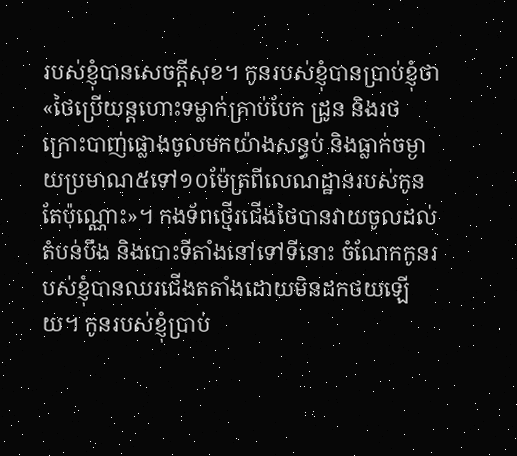របស់ខ្ញុំបានសេចក្តីសុខ។ កូនរបស់ខ្ញុំបានប្រាប់ខ្ញុំថា «ថៃប្រើយន្តហោះទម្លាក់គ្រាប់បែក ដ្រូន និងរថក្រោះបាញ់ផ្លោងចូលមកយ៉ាងសន្ធប់ និងធ្លាក់ចម្ងាយប្រមាណ៥ទៅ១០ម៉ែត្រពីលេណដ្ឋានរបស់កូនតែប៉ុណ្ណោះ»។ កងទ័ពថ្មើរជើងថៃបានវាយចូលដល់តំបន់បឹង និងបោះទីតាំងនៅទៅទីនោះ ចំណែកកូនរបស់ខ្ញុំបានឈរជើងតតាំងដោយមិនដកថយឡើយ។ កូនរបស់ខ្ញុំប្រាប់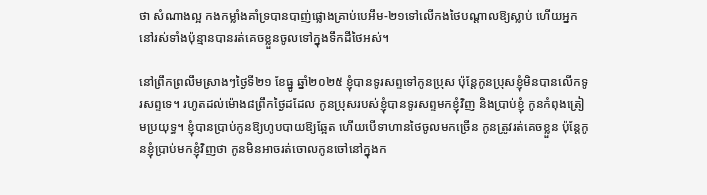ថា សំណាងល្អ កងកម្លាំងគាំទ្របានបាញ់ផ្លោងគ្រាប់បេអឹម-២១ទៅលើកងថៃបណ្តាលឱ្យស្លាប់ ហើយអ្នកនៅរស់ទាំងប៉ុន្មានបានរត់គេចខ្លួនចូលទៅក្នុងទឹកដីថៃអស់។

នៅព្រឹកព្រលឹមស្រាងៗថ្ងៃទី២១ ខែធ្នូ ឆ្នាំ២០២៥ ខ្ញុំបានទូរសព្ទទៅកូនប្រុស ប៉ុន្តែកូនប្រុសខ្ញុំមិនបានលើកទូរសព្ទទេ។ រហូតដល់ម៉ោង៨ព្រឹកថ្ងៃដដែល កូនប្រុសរបស់ខ្ញុំបានទូរសព្ទមកខ្ញុំវិញ និងប្រាប់ខ្ញុំ កូនកំពុងត្រៀមប្រយុទ្ធ។ ខ្ញុំបានប្រាប់កូនឱ្យហូបបាយឱ្យឆ្អែត ហើយបើទាហានថៃចូលមកច្រើន កូនត្រូវរត់គេចខ្លួន ប៉ុន្តែកូនខ្ញុំប្រាប់មកខ្ញុំវិញថា កូនមិនអាចរត់ចោលកូនចៅនៅក្នុងក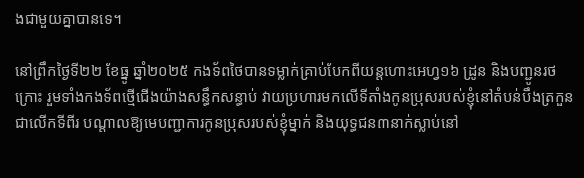ងជាមួយគ្នាបានទេ។

នៅព្រឹកថ្ងៃទី២២ ខែធ្នូ ឆ្នាំ២០២៥ កងទ័ពថៃបានទម្លាក់គ្រាប់បែកពីយន្តហោះអេហ្វ១៦ ដ្រូន និងបញ្ជូនរថក្រោះ រួមទាំងកងទ័ពថ្មើជើងយ៉ាងសន្ធឹកសន្ធាប់ វាយប្រហារមកលើទីតាំងកូនប្រុសរបស់ខ្ញុំនៅតំបន់បឹងត្រកួនជាលើកទីពីរ បណ្តាលឱ្យមេបញ្ជាការកូនប្រុសរបស់ខ្ញុំម្នាក់ និងយុទ្ធជន៣នាក់ស្លាប់នៅ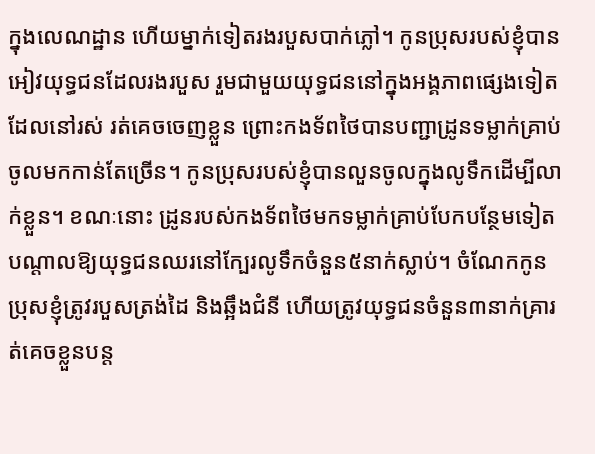ក្នុងលេណដ្ឋាន ហើយម្នាក់ទៀតរងរបួសបាក់ភ្លៅ។ កូនប្រុសរបស់ខ្ញុំបានអៀវយុទ្ធជនដែលរងរបួស រួមជាមួយយុទ្ធជននៅក្នុងអង្គភាពផ្សេងទៀតដែលនៅរស់ រត់គេចចេញខ្លួន ព្រោះកងទ័ពថៃបានបញ្ជាដ្រូនទម្លាក់គ្រាប់ចូលមកកាន់តែច្រើន។ កូនប្រុសរបស់ខ្ញុំបានលួនចូលក្នុងលូទឹកដើម្បីលាក់ខ្លួន។ ខណៈនោះ ដ្រូនរបស់កងទ័ពថៃមកទម្លាក់គ្រាប់បែកបន្ថែមទៀតបណ្តាលឱ្យយុទ្ធជនឈរនៅក្បែរលូទឹកចំនួន៥នាក់ស្លាប់។ ចំណែកកូនប្រុសខ្ញុំត្រូវរបួសត្រង់ដៃ និងឆ្អឹងជំនី ហើយត្រូវយុទ្ធជនចំនួន៣នាក់គ្រារត់គេចខ្លួនបន្ត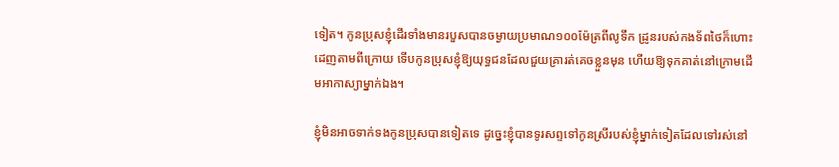ទៀត។ កូនប្រុសខ្ញុំដើរទាំងមានរបួសបានចម្ងាយប្រមាណ១០០ម៉ែត្រពីលូទឹក ដ្រូនរបស់កងទ័ពថៃក៏ហោះដេញតាមពីក្រោយ ទើបកូនប្រុសខ្ញុំឱ្យយុទ្ធជនដែលជួយគ្រារត់គេចខ្លួនមុន ហើយឱ្យទុកគាត់នៅក្រោមដើមអាកាស្យាម្នាក់ឯង។

ខ្ញុំមិនអាចទាក់ទងកូនប្រុសបានទៀតទេ ដូច្នេះខ្ញុំបានទូរសព្ទទៅកូនស្រីរបស់ខ្ញុំម្នាក់ទៀតដែលទៅរស់នៅ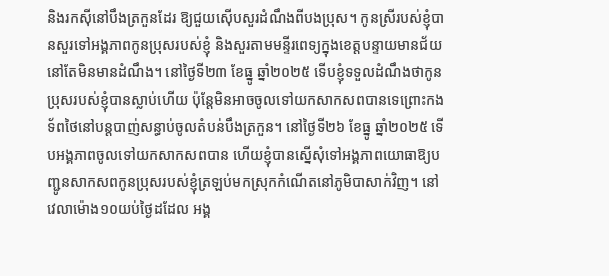និងរកស៊ីនៅបឹងត្រកួនដែរ ឱ្យជួយស៊ើបសួរដំណឹងពីបងប្រុស។ កូនស្រីរបស់ខ្ញុំបានសួរទៅអង្គភាពកូនប្រុសរបស់ខ្ញុំ និងសួរតាមមន្ទីរពេទ្យក្នុងខេត្តបន្ទាយមានជ័យនៅតែមិនមានដំណឹង។ នៅថ្ងៃទី២៣ ខែធ្នូ ឆ្នាំ២០២៥ ទើបខ្ញុំទទួលដំណឹងថាកូនប្រុសរបស់ខ្ញុំបានស្លាប់ហើយ ប៉ុន្តែមិនអាចចូលទៅយកសាកសពបានទេព្រោះកងទ័ពថៃនៅបន្តបាញ់សន្ធាប់ចូលតំបន់បឹងត្រកួន។ នៅថ្ងៃទី២៦ ខែធ្នូ ឆ្នាំ២០២៥ ទើបអង្គភាពចូលទៅយកសាកសពបាន ហើយខ្ញុំបានស្នើសុំទៅអង្គភាពយោធាឱ្យបញ្ជូនសាកសពកូនប្រុសរបស់ខ្ញុំត្រឡប់មកស្រុកកំណើតនៅភូមិបាសាក់វិញ។ នៅវេលាម៉ោង១០យប់ថ្ងៃដដែល អង្គ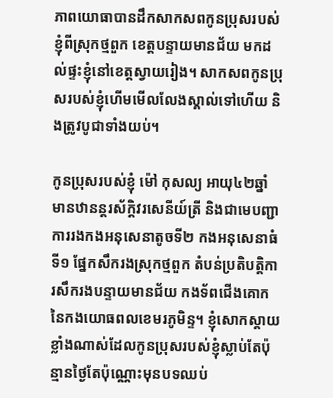ភាពយោធាបានដឹកសាកសពកូនប្រុសរបស់ខ្ញុំពីស្រុកថ្មពួក ខេត្តបន្ទាយមានជ័យ មកដល់ផ្ទះខ្ញុំនៅខេត្តស្វាយរៀង។ សាកសពកូនប្រុសរបស់ខ្ញុំហើមមើលលែងស្គាល់ទៅហើយ និងត្រូវបូជាទាំងយប់។

កូនប្រុសរបស់ខ្ញុំ ម៉ៅ កុសល្យ អាយុ៤២ឆ្នាំ មានឋានន្តរស័ក្តិវរសេនីយ៍ត្រី និងជាមេបញ្ជាការរងកងអនុសេនាតូចទី២ កងអនុសេនាធំទី១ ផ្នែកសឹករងស្រុកថ្មពួក តំបន់ប្រតិបត្តិការសឹករងបន្ទាយមានជ័យ កងទ័ពជើងគោក នៃកងយោធពលខេមរភូមិន្ទ។ ខ្ញុំសោកស្តាយខ្លាំងណាស់ដែលកូនប្រុសរបស់ខ្ញុំស្លាប់តែប៉ុន្មានថ្ងៃតែប៉ុណ្ណោះមុនបទឈប់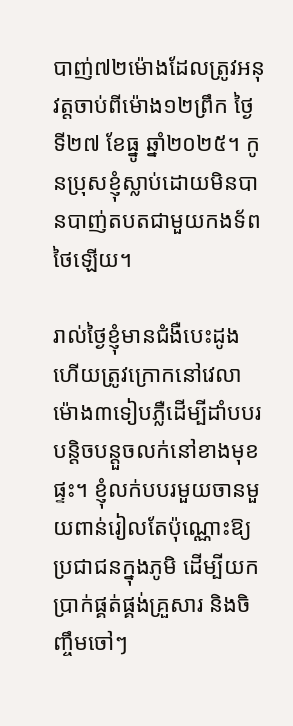បាញ់៧២ម៉ោងដែលត្រូវអនុវត្តចាប់ពីម៉ោង១២ព្រឹក ថ្ងៃទី២៧ ខែធ្នូ ឆ្នាំ២០២៥។ កូនប្រុសខ្ញុំស្លាប់ដោយមិនបានបាញ់តបតជាមួយកងទ័ពថៃឡើយ។

រាល់ថ្ងៃខ្ញុំមានជំងឺបេះដូង ហើយត្រូវក្រោកនៅវេលាម៉ោង៣ទៀបភ្លឺដើម្បីដាំបបរបន្តិចបន្តួចលក់នៅខាងមុខផ្ទះ។ ខ្ញុំលក់បបរមួយចានមួយពាន់រៀលតែប៉ុណ្ណោះឱ្យប្រជាជនក្នុងភូមិ ដើម្បីយកប្រាក់ផ្គត់ផ្គង់គ្រួសារ និងចិញ្ចឹមចៅៗ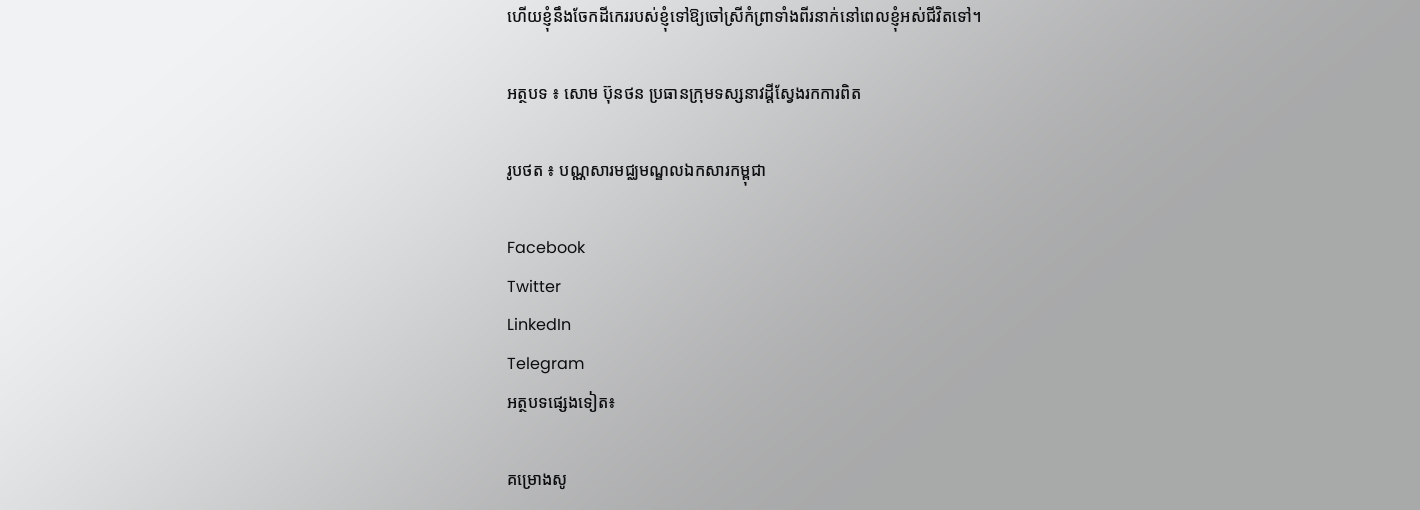ហើយខ្ញុំនឹងចែកដីកេររបស់ខ្ញុំទៅឱ្យចៅស្រីកំព្រាទាំងពីរនាក់នៅពេលខ្ញុំអស់ជីវិតទៅ។

អត្ថបទ ៖ សោម ប៊ុនថន ប្រធានក្រុមទស្សនាវដ្តីស្វែងរកការពិត

រូបថត ៖ បណ្ណសារមជ្ឈមណ្ឌលឯកសារកម្ពុជា

Facebook
Twitter
LinkedIn
Telegram
អត្ថបទផ្សេងទៀត៖

គម្រោងសូ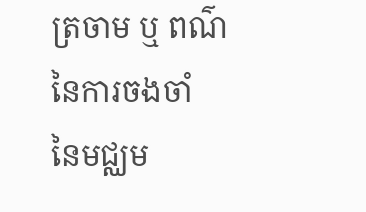ត្រចាម ឬ ពណ៌នៃការចងចាំ នៃមជ្ឈម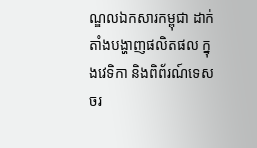ណ្ឌលឯកសារកម្ពុជា ដាក់តាំងបង្ហាញផលិតផល ក្នុងវេទិកា និងពិព័រណ៍ទេសចរ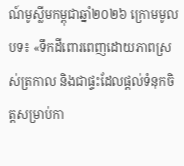ណ៍មូស្លីមកម្ពុជាឆ្នាំ២០២៦ ក្រោមមូលបទ៖ «ទឹកដីពោរពេញដោយភាពស្រស់ត្រកាល និងជាផ្ទះដែលផ្ដល់ទំនុកចិត្តសម្រាប់កា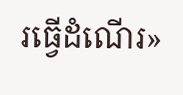រធ្វើដំណើរ»